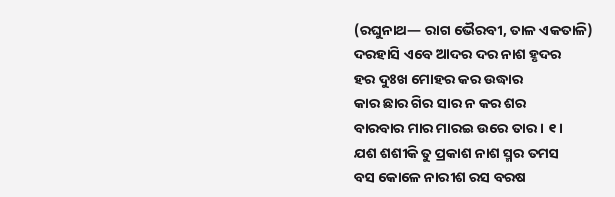(ରଘୁନାଥ— ରାଗ ଭୈରବୀ, ତାଳ ଏକତାଳି)
ଦରହାସି ଏବେ ଆଦର ଦର ନାଶ ହୃଦର
ହର ଦୁଃଖ ମୋହର କର ଉଦ୍ଧାର
କାର ଛାର ଗିର ସାର ନ କର ଶର
ବାରବାର ମାର ମାରଇ ଉରେ ତାର । ୧ ।
ଯଶ ଶଶୀକି ତୁ ପ୍ରକାଶ ନାଶ ସ୍ମର ତମସ
ବସ କୋଳେ ନାରୀଶ ରସ ବରଷ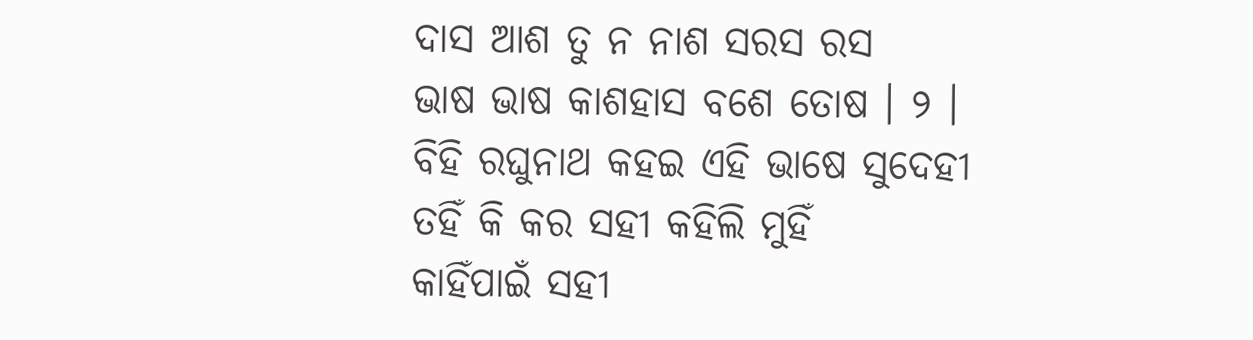ଦାସ ଆଶ ତୁ ନ ନାଶ ସରସ ରସ
ଭାଷ ଭାଷ କାଶହାସ ବଶେ ତୋଷ । ୨ ।
ବିହି ରଘୁନାଥ କହଇ ଏହି ଭାଷେ ସୁଦେହୀ
ତହିଁ କି କର ସହୀ କହିଲି ମୁହିଁ
କାହିଁପାଇଁ ସହୀ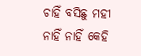ଚାହିଁ ବସିଛୁ ମହୀ
ନାହିଁ ନାହିଁ କେହି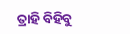ତ୍ରାହି ବିହିବୁ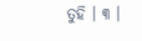ତୁହି । ୩ ।